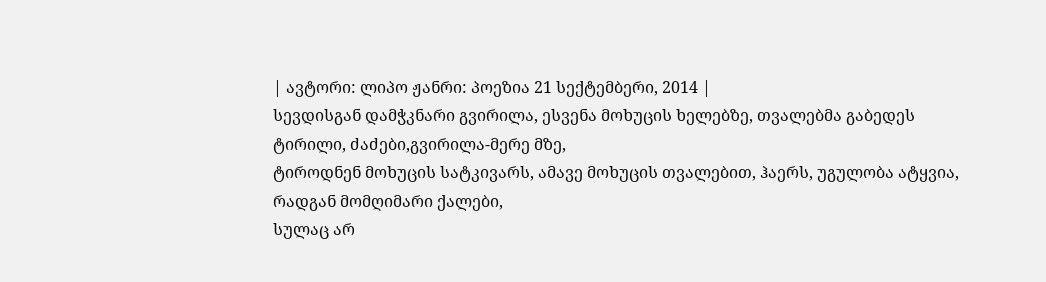| ავტორი: ლიპო ჟანრი: პოეზია 21 სექტემბერი, 2014 |
სევდისგან დამჭკნარი გვირილა, ესვენა მოხუცის ხელებზე, თვალებმა გაბედეს ტირილი, ძაძები,გვირილა-მერე მზე,
ტიროდნენ მოხუცის სატკივარს, ამავე მოხუცის თვალებით, ჰაერს, უგულობა ატყვია, რადგან მომღიმარი ქალები,
სულაც არ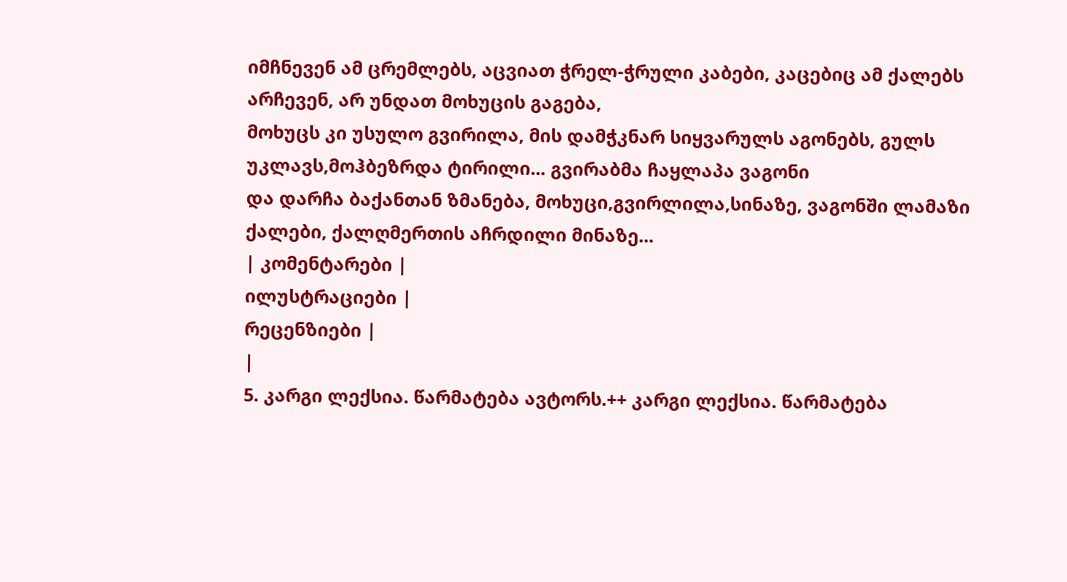იმჩნევენ ამ ცრემლებს, აცვიათ ჭრელ-ჭრული კაბები, კაცებიც ამ ქალებს არჩევენ, არ უნდათ მოხუცის გაგება,
მოხუცს კი უსულო გვირილა, მის დამჭკნარ სიყვარულს აგონებს, გულს უკლავს,მოჰბეზრდა ტირილი... გვირაბმა ჩაყლაპა ვაგონი
და დარჩა ბაქანთან ზმანება, მოხუცი,გვირლილა,სინაზე, ვაგონში ლამაზი ქალები, ქალღმერთის აჩრდილი მინაზე...
| კომენტარები |
ილუსტრაციები |
რეცენზიები |
|
5. კარგი ლექსია. წარმატება ავტორს.++ კარგი ლექსია. წარმატება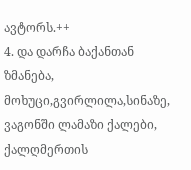ავტორს.++
4. და დარჩა ბაქანთან ზმანება, მოხუცი,გვირლილა,სინაზე, ვაგონში ლამაზი ქალები, ქალღმერთის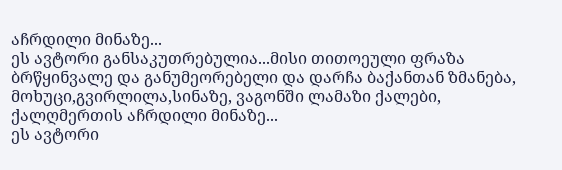აჩრდილი მინაზე...
ეს ავტორი განსაკუთრებულია...მისი თითოეული ფრაზა ბრწყინვალე და განუმეორებელი და დარჩა ბაქანთან ზმანება, მოხუცი,გვირლილა,სინაზე, ვაგონში ლამაზი ქალები, ქალღმერთის აჩრდილი მინაზე...
ეს ავტორი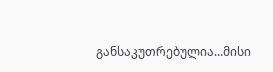განსაკუთრებულია...მისი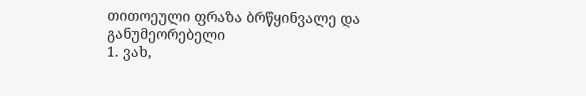თითოეული ფრაზა ბრწყინვალე და განუმეორებელი
1. ვახ,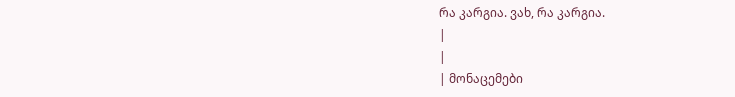რა კარგია. ვახ, რა კარგია.
|
|
| მონაცემები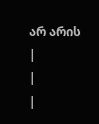არ არის |
|
|